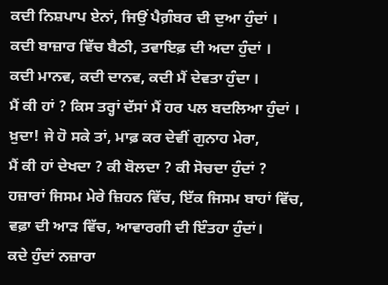ਕਦੀ ਨਿਸ਼ਪਾਪ ਏਨਾਂ, ਜਿਉਂ ਪੈਗ਼ੰਬਰ ਦੀ ਦੁਆ ਹੁੰਦਾਂ ।
ਕਦੀ ਬਾਜ਼ਾਰ ਵਿੱਚ ਬੈਠੀ, ਤਵਾਇਫ਼ ਦੀ ਅਦਾ ਹੁੰਦਾਂ ।
ਕਦੀ ਮਾਨਵ, ਕਦੀ ਦਾਨਵ, ਕਦੀ ਮੈਂ ਦੇਵਤਾ ਹੁੰਦਾ ।
ਮੈਂ ਕੀ ਹਾਂ ? ਕਿਸ ਤਰ੍ਹਾਂ ਦੱਸਾਂ ਮੈਂ ਹਰ ਪਲ ਬਦਲਿਆ ਹੁੰਦਾਂ ।
ਖ਼ੁਦਾ! ਜੇ ਹੋ ਸਕੇ ਤਾਂ, ਮਾਫ਼ ਕਰ ਦੇਵੀਂ ਗੁਨਾਹ ਮੇਰਾ,
ਮੈਂ ਕੀ ਹਾਂ ਦੇਖਦਾ ? ਕੀ ਬੋਲਦਾ ? ਕੀ ਸੋਚਦਾ ਹੁੰਦਾਂ ?
ਹਜ਼ਾਰਾਂ ਜਿਸਮ ਮੇਰੇ ਜ਼ਿਹਨ ਵਿੱਚ, ਇੱਕ ਜਿਸਮ ਬਾਹਾਂ ਵਿੱਚ,
ਵਫ਼ਾ ਦੀ ਆੜ ਵਿੱਚ, ਆਵਾਰਗੀ ਦੀ ਇੰਤਹਾ ਹੁੰਦਾਂ।
ਕਦੇ ਹੁੰਦਾਂ ਨਜ਼ਾਰਾ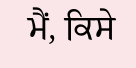ਮੈਂ, ਕਿਸੇ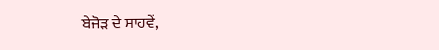ਬੇਜੋੜ ਦੇ ਸਾਹਵੇਂ,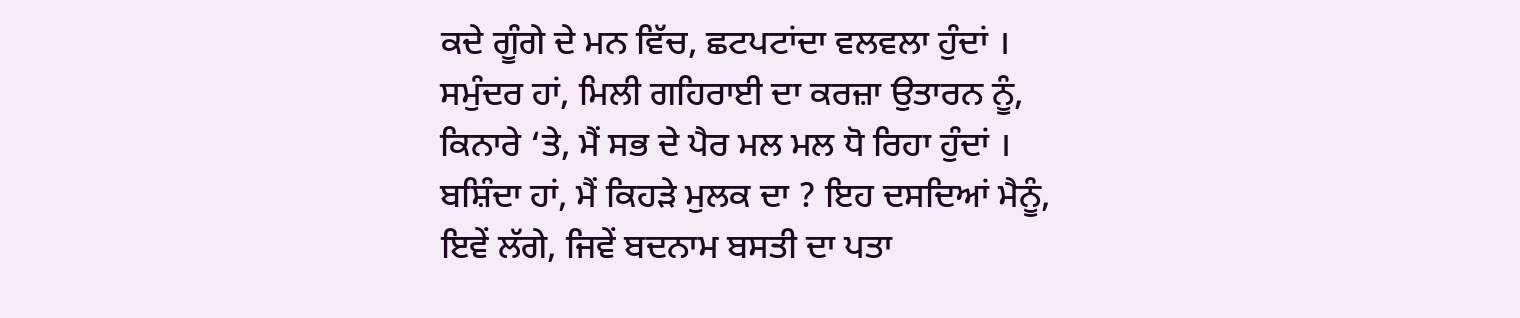ਕਦੇ ਗੂੰਗੇ ਦੇ ਮਨ ਵਿੱਚ, ਛਟਪਟਾਂਦਾ ਵਲਵਲਾ ਹੁੰਦਾਂ ।
ਸਮੁੰਦਰ ਹਾਂ, ਮਿਲੀ ਗਹਿਰਾਈ ਦਾ ਕਰਜ਼ਾ ਉਤਾਰਨ ਨੂੰ,
ਕਿਨਾਰੇ ‘ਤੇ, ਮੈਂ ਸਭ ਦੇ ਪੈਰ ਮਲ ਮਲ ਧੋ ਰਿਹਾ ਹੁੰਦਾਂ ।
ਬਸ਼ਿੰਦਾ ਹਾਂ, ਮੈਂ ਕਿਹੜੇ ਮੁਲਕ ਦਾ ? ਇਹ ਦਸਦਿਆਂ ਮੈਨੂੰ,
ਇਵੇਂ ਲੱਗੇ, ਜਿਵੇਂ ਬਦਨਾਮ ਬਸਤੀ ਦਾ ਪਤਾ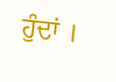ਹੁੰਦਾਂ ।